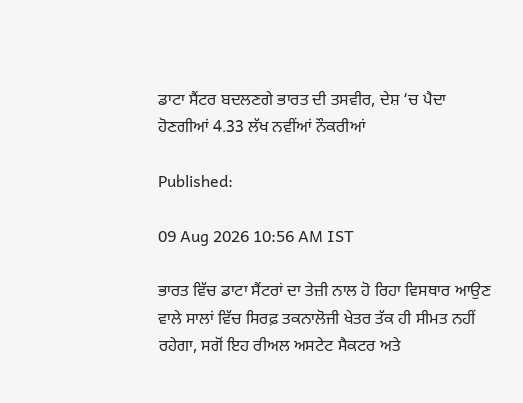ਡਾਟਾ ਸੈਂਟਰ ਬਦਲਣਗੇ ਭਾਰਤ ਦੀ ਤਸਵੀਰ, ਦੇਸ਼ ‘ਚ ਪੈਦਾ ਹੋਣਗੀਆਂ 4.33 ਲੱਖ ਨਵੀਂਆਂ ਨੌਕਰੀਆਂ

Published:

09 Aug 2026 10:56 AM IST

ਭਾਰਤ ਵਿੱਚ ਡਾਟਾ ਸੈਂਟਰਾਂ ਦਾ ਤੇਜ਼ੀ ਨਾਲ ਹੋ ਰਿਹਾ ਵਿਸਥਾਰ ਆਉਣ ਵਾਲੇ ਸਾਲਾਂ ਵਿੱਚ ਸਿਰਫ਼ ਤਕਨਾਲੋਜੀ ਖੇਤਰ ਤੱਕ ਹੀ ਸੀਮਤ ਨਹੀਂ ਰਹੇਗਾ, ਸਗੋਂ ਇਹ ਰੀਅਲ ਅਸਟੇਟ ਸੈਕਟਰ ਅਤੇ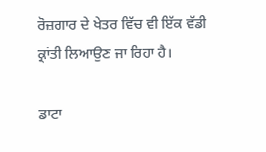ਰੋਜ਼ਗਾਰ ਦੇ ਖੇਤਰ ਵਿੱਚ ਵੀ ਇੱਕ ਵੱਡੀ ਕ੍ਰਾਂਤੀ ਲਿਆਉਣ ਜਾ ਰਿਹਾ ਹੈ।

ਡਾਟਾ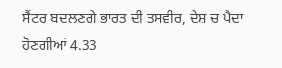ਸੈਂਟਰ ਬਦਲਣਗੇ ਭਾਰਤ ਦੀ ਤਸਵੀਰ, ਦੇਸ਼ ਚ ਪੈਦਾ ਹੋਣਗੀਆਂ 4.33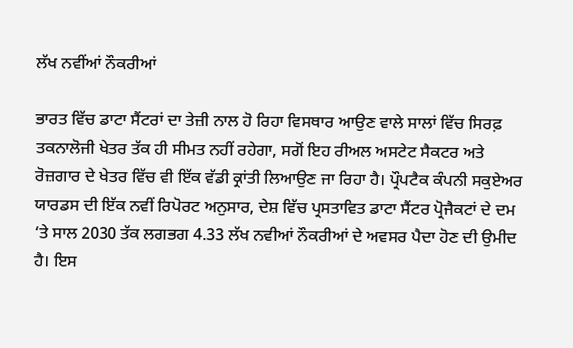ਲੱਖ ਨਵੀਂਆਂ ਨੌਕਰੀਆਂ

ਭਾਰਤ ਵਿੱਚ ਡਾਟਾ ਸੈਂਟਰਾਂ ਦਾ ਤੇਜ਼ੀ ਨਾਲ ਹੋ ਰਿਹਾ ਵਿਸਥਾਰ ਆਉਣ ਵਾਲੇ ਸਾਲਾਂ ਵਿੱਚ ਸਿਰਫ਼ ਤਕਨਾਲੋਜੀ ਖੇਤਰ ਤੱਕ ਹੀ ਸੀਮਤ ਨਹੀਂ ਰਹੇਗਾ, ਸਗੋਂ ਇਹ ਰੀਅਲ ਅਸਟੇਟ ਸੈਕਟਰ ਅਤੇ ਰੋਜ਼ਗਾਰ ਦੇ ਖੇਤਰ ਵਿੱਚ ਵੀ ਇੱਕ ਵੱਡੀ ਕ੍ਰਾਂਤੀ ਲਿਆਉਣ ਜਾ ਰਿਹਾ ਹੈ। ਪ੍ਰੌਪਟੈਕ ਕੰਪਨੀ ਸਕੁਏਅਰ ਯਾਰਡਸ ਦੀ ਇੱਕ ਨਵੀਂ ਰਿਪੋਰਟ ਅਨੁਸਾਰ, ਦੇਸ਼ ਵਿੱਚ ਪ੍ਰਸਤਾਵਿਤ ਡਾਟਾ ਸੈਂਟਰ ਪ੍ਰੋਜੈਕਟਾਂ ਦੇ ਦਮ ‘ਤੇ ਸਾਲ 2030 ਤੱਕ ਲਗਭਗ 4.33 ਲੱਖ ਨਵੀਆਂ ਨੌਕਰੀਆਂ ਦੇ ਅਵਸਰ ਪੈਦਾ ਹੋਣ ਦੀ ਉਮੀਦ ਹੈ। ਇਸ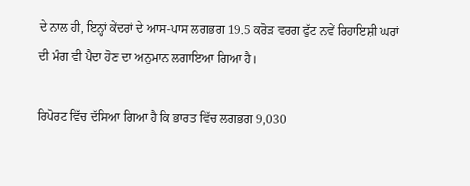ਦੇ ਨਾਲ ਹੀ, ਇਨ੍ਹਾਂ ਕੇਂਦਰਾਂ ਦੇ ਆਸ-ਪਾਸ ਲਗਭਗ 19.5 ਕਰੋੜ ਵਰਗ ਫੁੱਟ ਨਵੇਂ ਰਿਹਾਇਸ਼ੀ ਘਰਾਂ ਦੀ ਮੰਗ ਵੀ ਪੈਦਾ ਹੋਣ ਦਾ ਅਨੁਮਾਨ ਲਗਾਇਆ ਗਿਆ ਹੈ।

ਰਿਪੋਰਟ ਵਿੱਚ ਦੱਸਿਆ ਗਿਆ ਹੈ ਕਿ ਭਾਰਤ ਵਿੱਚ ਲਗਭਗ 9,030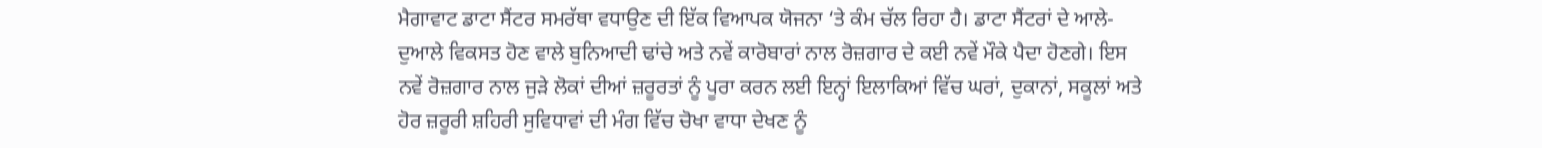ਮੈਗਾਵਾਟ ਡਾਟਾ ਸੈਂਟਰ ਸਮਰੱਥਾ ਵਧਾਉਣ ਦੀ ਇੱਕ ਵਿਆਪਕ ਯੋਜਨਾ ‘ਤੇ ਕੰਮ ਚੱਲ ਰਿਹਾ ਹੈ। ਡਾਟਾ ਸੈਂਟਰਾਂ ਦੇ ਆਲੇ-ਦੁਆਲੇ ਵਿਕਸਤ ਹੋਣ ਵਾਲੇ ਬੁਨਿਆਦੀ ਢਾਂਚੇ ਅਤੇ ਨਵੇਂ ਕਾਰੋਬਾਰਾਂ ਨਾਲ ਰੋਜ਼ਗਾਰ ਦੇ ਕਈ ਨਵੇਂ ਮੌਕੇ ਪੈਦਾ ਹੋਣਗੇ। ਇਸ ਨਵੇਂ ਰੋਜ਼ਗਾਰ ਨਾਲ ਜੁੜੇ ਲੋਕਾਂ ਦੀਆਂ ਜ਼ਰੂਰਤਾਂ ਨੂੰ ਪੂਰਾ ਕਰਨ ਲਈ ਇਨ੍ਹਾਂ ਇਲਾਕਿਆਂ ਵਿੱਚ ਘਰਾਂ, ਦੁਕਾਨਾਂ, ਸਕੂਲਾਂ ਅਤੇ ਹੋਰ ਜ਼ਰੂਰੀ ਸ਼ਹਿਰੀ ਸੁਵਿਧਾਵਾਂ ਦੀ ਮੰਗ ਵਿੱਚ ਚੋਖਾ ਵਾਧਾ ਦੇਖਣ ਨੂੰ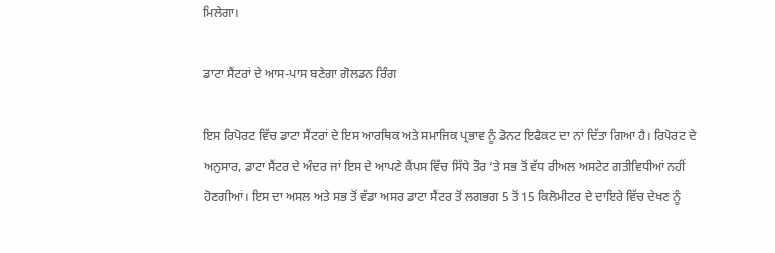ਮਿਲੇਗਾ।

ਡਾਟਾ ਸੈਂਟਰਾਂ ਦੇ ਆਸ-ਪਾਸ ਬਣੇਗਾ ਗੋਲਡਨ ਰਿੰਗ

ਇਸ ਰਿਪੋਰਟ ਵਿੱਚ ਡਾਟਾ ਸੈਂਟਰਾਂ ਦੇ ਇਸ ਆਰਥਿਕ ਅਤੇ ਸਮਾਜਿਕ ਪ੍ਰਭਾਵ ਨੂੰ ਡੋਨਟ ਇਫੈਕਟ ਦਾ ਨਾਂ ਦਿੱਤਾ ਗਿਆ ਹੈ। ਰਿਪੋਰਟ ਦੇ ਅਨੁਸਾਰ, ਡਾਟਾ ਸੈਂਟਰ ਦੇ ਅੰਦਰ ਜਾਂ ਇਸ ਦੇ ਆਪਣੇ ਕੈਂਪਸ ਵਿੱਚ ਸਿੱਧੇ ਤੌਰ ‘ਤੇ ਸਭ ਤੋਂ ਵੱਧ ਰੀਅਲ ਅਸਟੇਟ ਗਤੀਵਿਧੀਆਂ ਨਹੀਂ ਹੋਣਗੀਆਂ। ਇਸ ਦਾ ਅਸਲ ਅਤੇ ਸਭ ਤੋਂ ਵੱਡਾ ਅਸਰ ਡਾਟਾ ਸੈਂਟਰ ਤੋਂ ਲਗਭਗ 5 ਤੋਂ 15 ਕਿਲੋਮੀਟਰ ਦੇ ਦਾਇਰੇ ਵਿੱਚ ਦੇਖਣ ਨੂੰ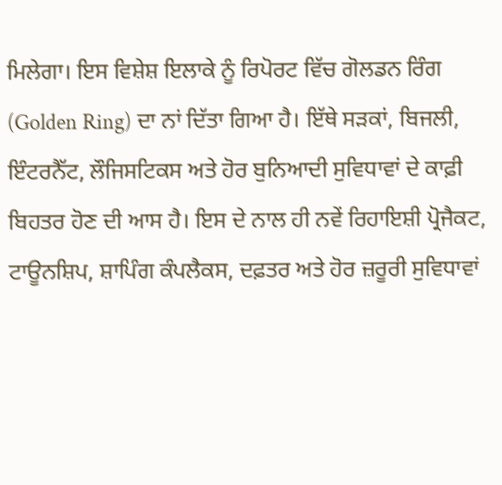ਮਿਲੇਗਾ। ਇਸ ਵਿਸ਼ੇਸ਼ ਇਲਾਕੇ ਨੂੰ ਰਿਪੋਰਟ ਵਿੱਚ ਗੋਲਡਨ ਰਿੰਗ (Golden Ring) ਦਾ ਨਾਂ ਦਿੱਤਾ ਗਿਆ ਹੈ। ਇੱਥੇ ਸੜਕਾਂ, ਬਿਜਲੀ, ਇੰਟਰਨੈੱਟ, ਲੌਜਿਸਟਿਕਸ ਅਤੇ ਹੋਰ ਬੁਨਿਆਦੀ ਸੁਵਿਧਾਵਾਂ ਦੇ ਕਾਫ਼ੀ ਬਿਹਤਰ ਹੋਣ ਦੀ ਆਸ ਹੈ। ਇਸ ਦੇ ਨਾਲ ਹੀ ਨਵੇਂ ਰਿਹਾਇਸ਼ੀ ਪ੍ਰੋਜੈਕਟ, ਟਾਊਨਸ਼ਿਪ, ਸ਼ਾਪਿੰਗ ਕੰਪਲੈਕਸ, ਦਫ਼ਤਰ ਅਤੇ ਹੋਰ ਜ਼ਰੂਰੀ ਸੁਵਿਧਾਵਾਂ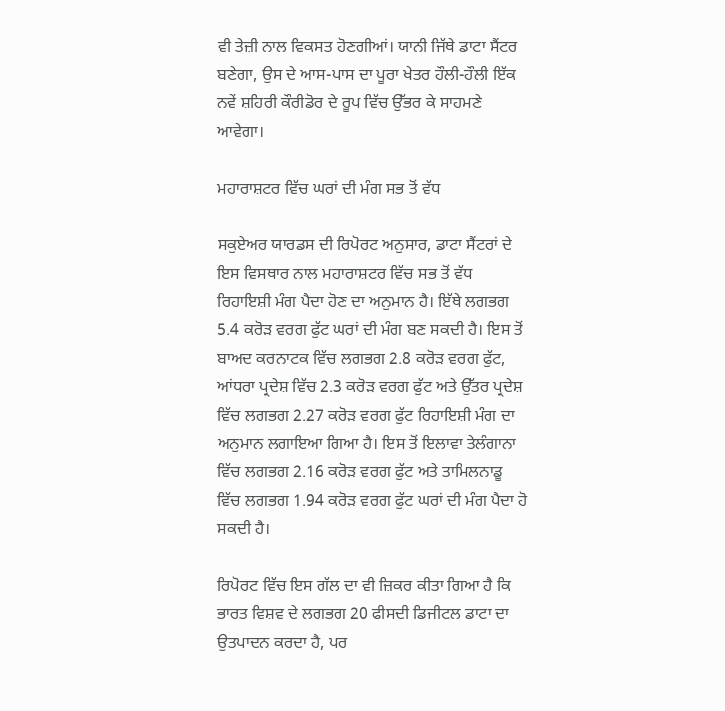ਵੀ ਤੇਜ਼ੀ ਨਾਲ ਵਿਕਸਤ ਹੋਣਗੀਆਂ। ਯਾਨੀ ਜਿੱਥੇ ਡਾਟਾ ਸੈਂਟਰ ਬਣੇਗਾ, ਉਸ ਦੇ ਆਸ-ਪਾਸ ਦਾ ਪੂਰਾ ਖੇਤਰ ਹੌਲੀ-ਹੌਲੀ ਇੱਕ ਨਵੇਂ ਸ਼ਹਿਰੀ ਕੌਰੀਡੋਰ ਦੇ ਰੂਪ ਵਿੱਚ ਉੱਭਰ ਕੇ ਸਾਹਮਣੇ ਆਵੇਗਾ।

ਮਹਾਰਾਸ਼ਟਰ ਵਿੱਚ ਘਰਾਂ ਦੀ ਮੰਗ ਸਭ ਤੋਂ ਵੱਧ

ਸਕੁਏਅਰ ਯਾਰਡਸ ਦੀ ਰਿਪੋਰਟ ਅਨੁਸਾਰ, ਡਾਟਾ ਸੈਂਟਰਾਂ ਦੇ ਇਸ ਵਿਸਥਾਰ ਨਾਲ ਮਹਾਰਾਸ਼ਟਰ ਵਿੱਚ ਸਭ ਤੋਂ ਵੱਧ ਰਿਹਾਇਸ਼ੀ ਮੰਗ ਪੈਦਾ ਹੋਣ ਦਾ ਅਨੁਮਾਨ ਹੈ। ਇੱਥੇ ਲਗਭਗ 5.4 ਕਰੋੜ ਵਰਗ ਫੁੱਟ ਘਰਾਂ ਦੀ ਮੰਗ ਬਣ ਸਕਦੀ ਹੈ। ਇਸ ਤੋਂ ਬਾਅਦ ਕਰਨਾਟਕ ਵਿੱਚ ਲਗਭਗ 2.8 ਕਰੋੜ ਵਰਗ ਫੁੱਟ, ਆਂਧਰਾ ਪ੍ਰਦੇਸ਼ ਵਿੱਚ 2.3 ਕਰੋੜ ਵਰਗ ਫੁੱਟ ਅਤੇ ਉੱਤਰ ਪ੍ਰਦੇਸ਼ ਵਿੱਚ ਲਗਭਗ 2.27 ਕਰੋੜ ਵਰਗ ਫੁੱਟ ਰਿਹਾਇਸ਼ੀ ਮੰਗ ਦਾ ਅਨੁਮਾਨ ਲਗਾਇਆ ਗਿਆ ਹੈ। ਇਸ ਤੋਂ ਇਲਾਵਾ ਤੇਲੰਗਾਨਾ ਵਿੱਚ ਲਗਭਗ 2.16 ਕਰੋੜ ਵਰਗ ਫੁੱਟ ਅਤੇ ਤਾਮਿਲਨਾਡੂ ਵਿੱਚ ਲਗਭਗ 1.94 ਕਰੋੜ ਵਰਗ ਫੁੱਟ ਘਰਾਂ ਦੀ ਮੰਗ ਪੈਦਾ ਹੋ ਸਕਦੀ ਹੈ।

ਰਿਪੋਰਟ ਵਿੱਚ ਇਸ ਗੱਲ ਦਾ ਵੀ ਜ਼ਿਕਰ ਕੀਤਾ ਗਿਆ ਹੈ ਕਿ ਭਾਰਤ ਵਿਸ਼ਵ ਦੇ ਲਗਭਗ 20 ਫੀਸਦੀ ਡਿਜੀਟਲ ਡਾਟਾ ਦਾ ਉਤਪਾਦਨ ਕਰਦਾ ਹੈ, ਪਰ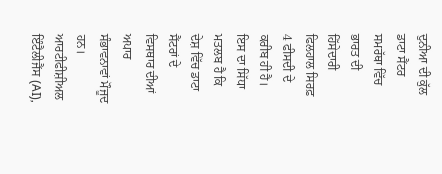ਦੁਨੀਆ ਦੀ ਕੁੱਲ ਡਾਟਾ ਸੈਂਟਰ ਸਮਰੱਥਾ ਵਿੱਚ ਭਾਰਤ ਦੀ ਹਿੱਸੇਦਾਰੀ ਫਿਲਹਾਲ ਸਿਰਫ਼ 4 ਫੀਸਦੀ ਦੇ ਕਰੀਬ ਹੀ ਹੈ। ਇਸ ਦਾ ਸਿੱਧਾ ਮਤਲਬ ਹੈ ਕਿ ਦੇਸ਼ ਵਿੱਚ ਡਾਟਾ ਸੈਂਟਰਾਂ ਦੇ ਵਿਸਥਾਰ ਦੀਆਂ ਅਪਾਰ ਸੰਭਾਵਨਾਵਾਂ ਮੌਜੂਦ ਹਨ। ਆਰਟੀਫੀਸ਼ੀਅਲ ਇੰਟੈਲੀਜੈਂਸ (AI),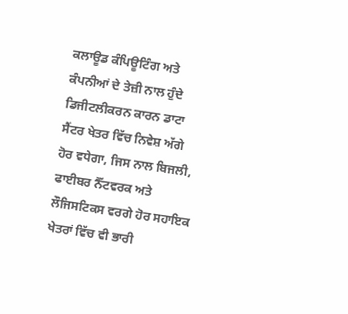ਕਲਾਊਡ ਕੰਪਿਊਟਿੰਗ ਅਤੇ ਕੰਪਨੀਆਂ ਦੇ ਤੇਜ਼ੀ ਨਾਲ ਹੁੰਦੇ ਡਿਜੀਟਲੀਕਰਨ ਕਾਰਨ ਡਾਟਾ ਸੈਂਟਰ ਖੇਤਰ ਵਿੱਚ ਨਿਵੇਸ਼ ਅੱਗੇ ਹੋਰ ਵਧੇਗਾ, ਜਿਸ ਨਾਲ ਬਿਜਲੀ, ਫਾਈਬਰ ਨੈੱਟਵਰਕ ਅਤੇ ਲੌਜਿਸਟਿਕਸ ਵਰਗੇ ਹੋਰ ਸਹਾਇਕ ਖੇਤਰਾਂ ਵਿੱਚ ਵੀ ਭਾਰੀ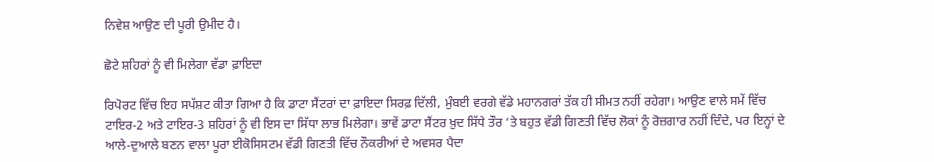ਨਿਵੇਸ਼ ਆਉਣ ਦੀ ਪੂਰੀ ਉਮੀਦ ਹੈ।

ਛੋਟੇ ਸ਼ਹਿਰਾਂ ਨੂੰ ਵੀ ਮਿਲੇਗਾ ਵੱਡਾ ਫ਼ਾਇਦਾ

ਰਿਪੋਰਟ ਵਿੱਚ ਇਹ ਸਪੱਸ਼ਟ ਕੀਤਾ ਗਿਆ ਹੈ ਕਿ ਡਾਟਾ ਸੈਂਟਰਾਂ ਦਾ ਫ਼ਾਇਦਾ ਸਿਰਫ਼ ਦਿੱਲੀ, ਮੁੰਬਈ ਵਰਗੇ ਵੱਡੇ ਮਹਾਨਗਰਾਂ ਤੱਕ ਹੀ ਸੀਮਤ ਨਹੀਂ ਰਹੇਗਾ। ਆਉਣ ਵਾਲੇ ਸਮੇਂ ਵਿੱਚ ਟਾਇਰ-2 ਅਤੇ ਟਾਇਰ-3 ਸ਼ਹਿਰਾਂ ਨੂੰ ਵੀ ਇਸ ਦਾ ਸਿੱਧਾ ਲਾਭ ਮਿਲੇਗਾ। ਭਾਵੇਂ ਡਾਟਾ ਸੈਂਟਰ ਖ਼ੁਦ ਸਿੱਧੇ ਤੌਰ ‘ਤੇ ਬਹੁਤ ਵੱਡੀ ਗਿਣਤੀ ਵਿੱਚ ਲੋਕਾਂ ਨੂੰ ਰੋਜ਼ਗਾਰ ਨਹੀਂ ਦਿੰਦੇ, ਪਰ ਇਨ੍ਹਾਂ ਦੇ ਆਲੇ-ਦੁਆਲੇ ਬਣਨ ਵਾਲਾ ਪੂਰਾ ਈਕੋਸਿਸਟਮ ਵੱਡੀ ਗਿਣਤੀ ਵਿੱਚ ਨੌਕਰੀਆਂ ਦੇ ਅਵਸਰ ਪੈਦਾ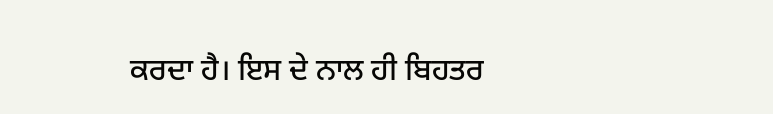ਕਰਦਾ ਹੈ। ਇਸ ਦੇ ਨਾਲ ਹੀ ਬਿਹਤਰ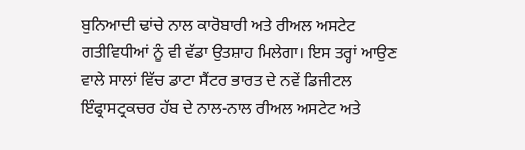ਬੁਨਿਆਦੀ ਢਾਂਚੇ ਨਾਲ ਕਾਰੋਬਾਰੀ ਅਤੇ ਰੀਅਲ ਅਸਟੇਟ ਗਤੀਵਿਧੀਆਂ ਨੂੰ ਵੀ ਵੱਡਾ ਉਤਸ਼ਾਹ ਮਿਲੇਗਾ। ਇਸ ਤਰ੍ਹਾਂ ਆਉਣ ਵਾਲੇ ਸਾਲਾਂ ਵਿੱਚ ਡਾਟਾ ਸੈਂਟਰ ਭਾਰਤ ਦੇ ਨਵੇਂ ਡਿਜੀਟਲ ਇੰਫ੍ਰਾਸਟ੍ਰਕਚਰ ਹੱਬ ਦੇ ਨਾਲ-ਨਾਲ ਰੀਅਲ ਅਸਟੇਟ ਅਤੇ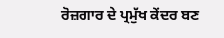ਰੋਜ਼ਗਾਰ ਦੇ ਪ੍ਰਮੁੱਖ ਕੇਂਦਰ ਬਣ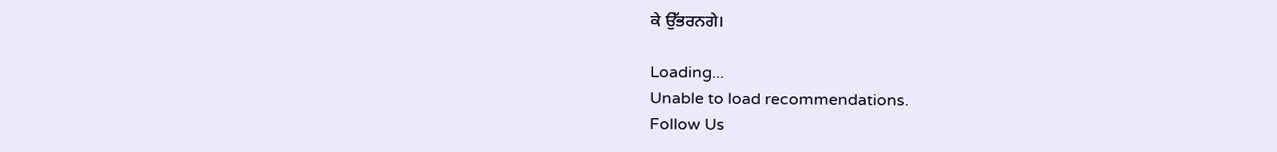ਕੇ ਉੱਭਰਨਗੇ।

Loading...
Unable to load recommendations.
Follow Us